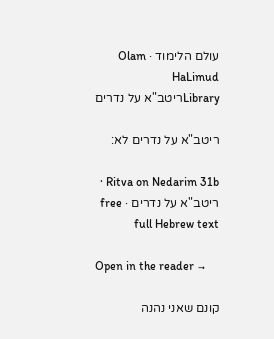עולם הלימוד · Olam HaLimud
Libraryריטב"א על נדרים

ריטב"א על נדרים לא:

Ritva on Nedarim 31b · ריטב"א על נדרים · free full Hebrew text

Open in the reader →

קונם שאני נהנה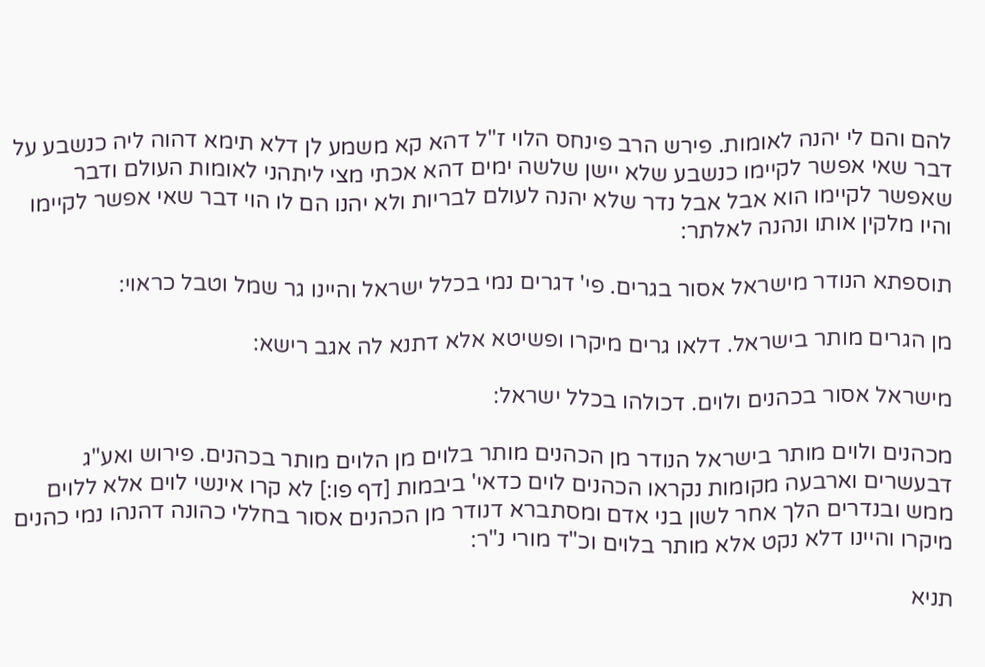להם והם לי יהנה לאומות. פירש הרב פינחס הלוי ז"ל דהא קא משמע לן דלא תימא דהוה ליה כנשבע על דבר שאי אפשר לקיימו כנשבע שלא יישן שלשה ימים דהא אכתי מצי ליתהני לאומות העולם ודבר שאפשר לקיימו הוא אבל אבל נדר שלא יהנה לעולם לבריות ולא יהנו הם לו הוי דבר שאי אפשר לקיימו והיו מלקין אותו ונהנה לאלתר:

תוספתא הנודר מישראל אסור בגרים. פי' דגרים נמי בכלל ישראל והיינו גר שמל וטבל כראוי:

מן הגרים מותר בישראל. דלאו גרים מיקרו ופשיטא אלא דתנא לה אגב רישא:

מישראל אסור בכהנים ולוים. דכולהו בכלל ישראל:

מכהנים ולוים מותר בישראל הנודר מן הכהנים מותר בלוים מן הלוים מותר בכהנים. פירוש ואע"ג דבעשרים וארבעה מקומות נקראו הכהנים לוים כדאי' ביבמות [דף פו:] לא קרו אינשי לוים אלא ללוים ממש ובנדרים הלך אחר לשון בני אדם ומסתברא דנודר מן הכהנים אסור בחללי כהונה דהנהו נמי כהנים מיקרו והיינו דלא נקט אלא מותר בלוים וכ"ד מורי נ"ר:

תניא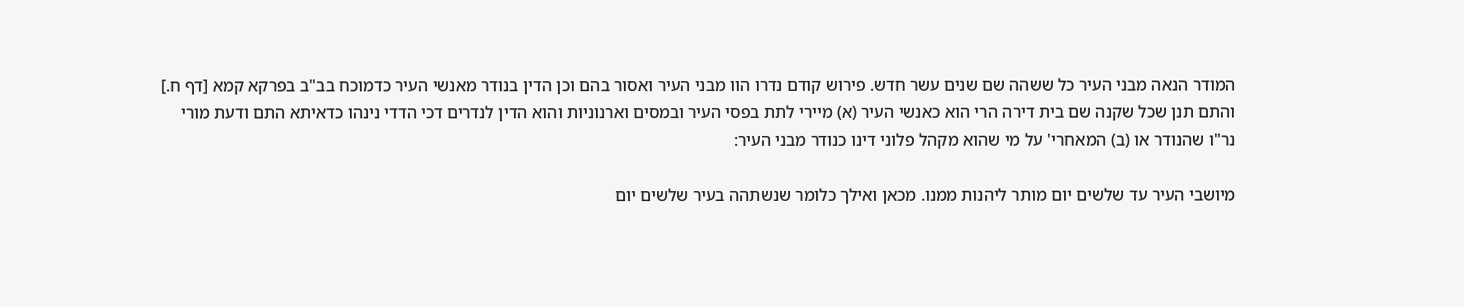המודר הנאה מבני העיר כל ששהה שם שנים עשר חדש. פירוש קודם נדרו הוו מבני העיר ואסור בהם וכן הדין בנודר מאנשי העיר כדמוכח בב"ב בפרקא קמא [דף ח.] והתם תנן שכל שקנה שם בית דירה הרי הוא כאנשי העיר (א) מיירי לתת בפסי העיר ובמסים וארנוניות והוא הדין לנדרים דכי הדדי נינהו כדאיתא התם ודעת מורי נר"ו שהנודר או (ב) המאחרי' על מי שהוא מקהל פלוני דינו כנודר מבני העיר:

מיושבי העיר עד שלשים יום מותר ליהנות ממנו. מכאן ואילך כלומר שנשתהה בעיר שלשים יום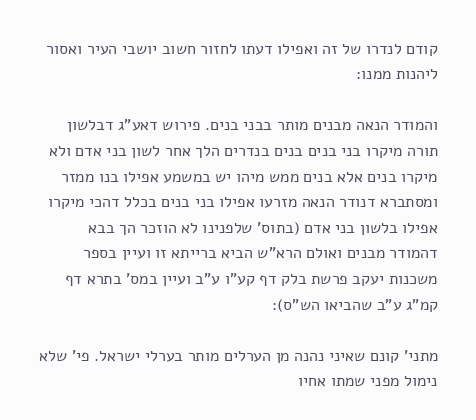קודם לנדרו של זה ואפילו דעתו לחזור חשוב יושבי העיר ואסור ליהנות ממנו:

והמודר הנאה מבנים מותר בבני בנים. פירוש דאע"ג דבלשון תורה מיקרו בני בנים בנים בנדרים הלך אחר לשון בני אדם ולא מיקרו בנים אלא בנים ממש מיהו יש במשמע אפילו בנו ממזר ומסתברא דנודר הנאה מזרעו אפילו בני בנים בכלל דהכי מיקרו אפילו בלשון בני אדם (בתוס' שלפנינו לא הוזכר הך בבא דהמודר מבנים ואולם הרא"ש הביא ברייתא זו ועיין בספר משכנות יעקב פרשת בלק דף קע"ו ע"ב ועיין במס' בתרא דף קמ"ג ע"ב שהביאו הש"ס):

מתני' קונם שאיני נהנה מן הערלים מותר בערלי ישראל. פי' שלא נימול מפני שמתו אחיו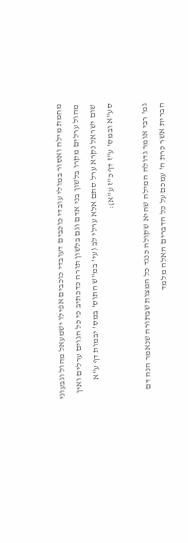מחמת מילה ואסור במולי עובדי כוכבים דעובדי כוכבים אפילו ישמעאל מהול וגבעוני מהול ערלים מקרו בלשון בני אדם וגם בלשון תורה כדכתיב כי כל הגוים ערלים ואין שום ישראל נקרא ערל סתם אלא ערלי לב (עי' במ"ש התוס' במס' יבמות דף ע"א סע"א ובמס' ע"ז דף כ"ז ע"א):

גמ' רבי אומר גדולה המילה שהיא שקולה כנגד כל המצות שבתורה שנאמר הנה דם הברית אשר כרת ה' עמכם על כל הדברים האלה מלמד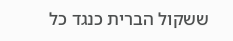ששקול הברית כנגד כל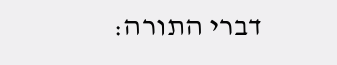דברי התורה: